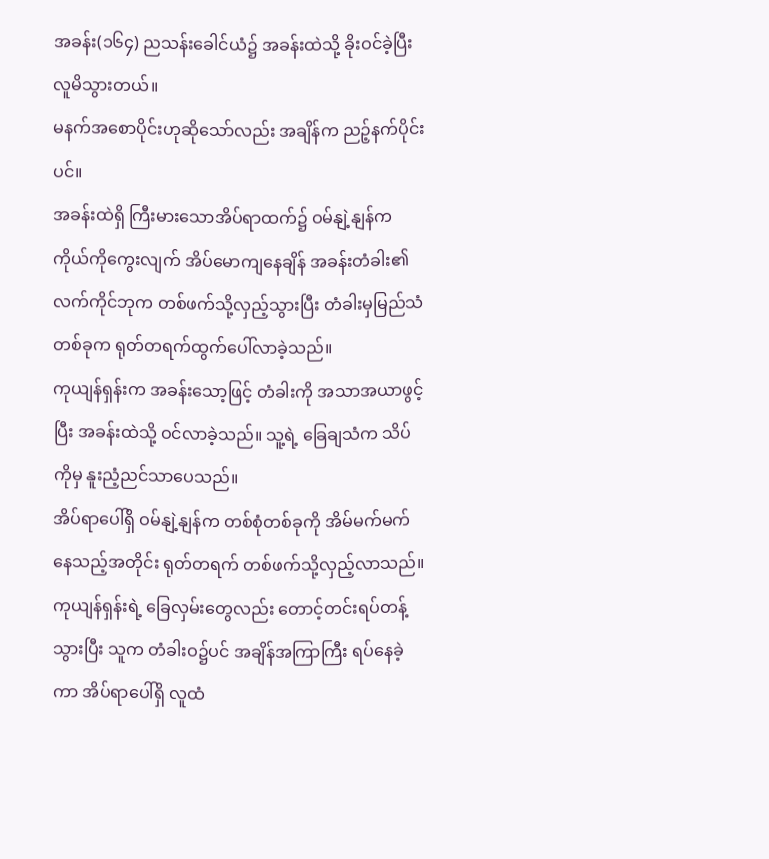အခန်း(၁၆၄) ညသန်းခေါင်ယံ၌ အခန်းထဲသို့ ခိုးဝင်ခဲ့ပြီး လူမိသွားတယ်။
မနက်အစောပိုင်းဟုဆိုသော်လည်း အချိန်က ညဉ့်နက်ပိုင်းပင်။
အခန်းထဲရှိ ကြီးမားသောအိပ်ရာထက်၌ ဝမ်နျဲ့နျန်က ကိုယ်ကိုကွေးလျက် အိပ်မောကျနေချိန် အခန်းတံခါး၏လက်ကိုင်ဘုက တစ်ဖက်သို့လှည့်သွားပြီး တံခါးမှမြည်သံတစ်ခုက ရုတ်တရက်ထွက်ပေါ်လာခဲ့သည်။
ကုယျန်ရှန်းက အခန်းသော့ဖြင့် တံခါးကို အသာအယာဖွင့်ပြီး အခန်းထဲသို့ ဝင်လာခဲ့သည်။ သူ့ရဲ့ ခြေချသံက သိပ်ကိုမှ နူးညံ့ညင်သာပေသည်။
အိပ်ရာပေါ်ရှိ ဝမ်နျဲ့နျန်က တစ်စုံတစ်ခုကို အိမ်မက်မက်နေသည့်အတိုင်း ရုတ်တရက် တစ်ဖက်သို့လှည့်လာသည်။ ကုယျန်ရှန်းရဲ့ ခြေလှမ်းတွေလည်း တောင့်တင်းရပ်တန့်သွားပြီး သူက တံခါးဝ၌ပင် အချိန်အကြာကြီး ရပ်နေခဲ့ကာ အိပ်ရာပေါ်ရှိ လူထံ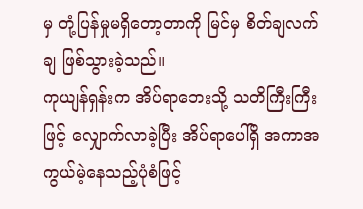မှ တုံ့ပြန်မှုမရှိတော့တာကို မြင်မှ စိတ်ချလက်ချ ဖြစ်သွားခဲ့သည်။
ကုယျန်ရှန်းက အိပ်ရာဘေးသို့ သတိကြီးကြီးဖြင့် လျှောက်လာခဲ့ပြီး အိပ်ရာပေါ်ရှိ အကာအကွယ်မဲ့နေသည့်ပုံစံဖြင့်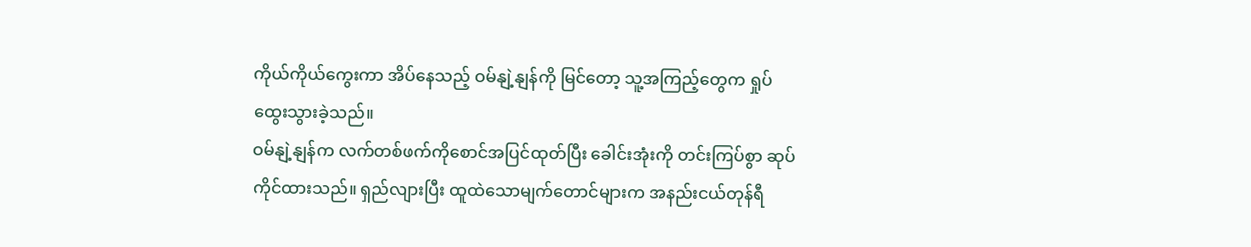ကိုယ်ကိုယ်ကွေးကာ အိပ်နေသည့် ဝမ်နျဲ့နျန်ကို မြင်တော့ သူ့အကြည့်တွေက ရှုပ်ထွေးသွားခဲ့သည်။
ဝမ်နျဲ့နျန်က လက်တစ်ဖက်ကိုစောင်အပြင်ထုတ်ပြီး ခေါင်းအုံးကို တင်းကြပ်စွာ ဆုပ်ကိုင်ထားသည်။ ရှည်လျားပြီး ထူထဲသောမျက်တောင်များက အနည်းငယ်တုန်ရီ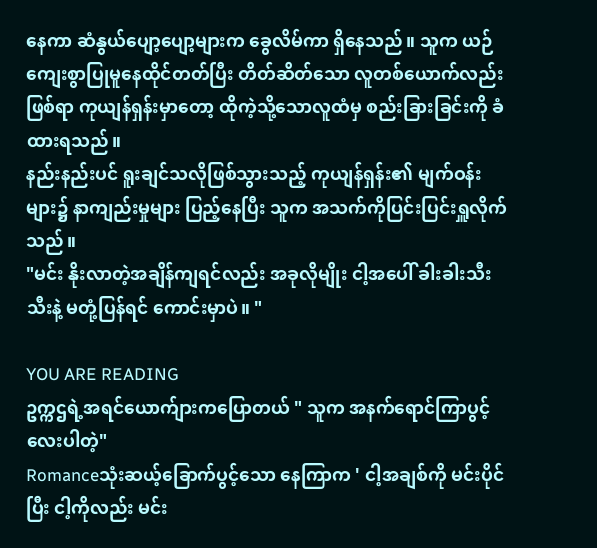နေကာ ဆံနွယ်ပျော့ပျော့များက ခွေလိမ်ကာ ရှိနေသည်။ သူက ယဉ်ကျေးစွာပြုမူနေထိုင်တတ်ပြီး တိတ်ဆိတ်သော လူတစ်ယောက်လည်းဖြစ်ရာ ကုယျန်ရှန်းမှာတော့ ထိုကဲ့သို့သောလူထံမှ စည်းခြားခြင်းကို ခံထားရသည်။
နည်းနည်းပင် ရူးချင်သလိုဖြစ်သွားသည့် ကုယျန်ရှန်း၏ မျက်ဝန်းများ၌ နာကျည်းမှုများ ပြည့်နေပြီး သူက အသက်ကိုပြင်းပြင်းရှူလိုက်သည်။
"မင်း နိုးလာတဲ့အချိန်ကျရင်လည်း အခုလိုမျိုး ငါ့အပေါ် ခါးခါးသီးသီးနဲ့ မတုံ့ပြန်ရင် ကောင်းမှာပဲ။ "

YOU ARE READING
ဥက္ကဌရဲ့အရင်ယောက်ျားကပြောတယ် " သူက အနက်ရောင်ကြာပွင့်လေးပါတဲ့"
Romanceသုံးဆယ့်ခြောက်ပွင့်သော နေကြာက ' ငါ့အချစ်ကို မင်းပိုင်ပြီး ငါ့ကိုလည်း မင်း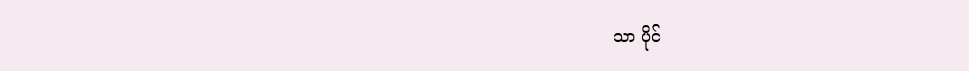သာ ပိုင်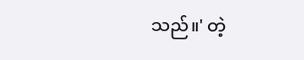သည်။' တဲ့